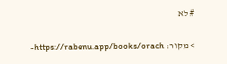# לא

> מקור: https://rabenu.app/books/orach-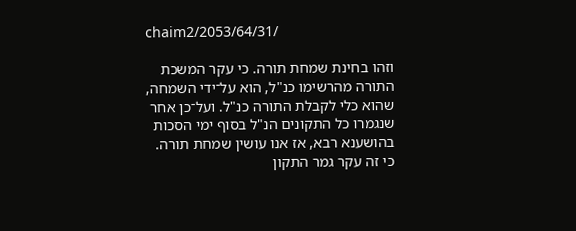chaim2/2053/64/31/

וזהו בחינת שמחת תורה. כי עקר המשכת התורה מהרשימו כנ"ל, הוא על־ידי השמחה, שהוא כלי לקבלת התורה כנ"ל. ועל־כן אחר שנגמרו כל התקונים הנ"ל בסוף ימי הסכות בהושענא רבא, אז אנו עושין שמחת תורה. כי זה עקר גמר התקון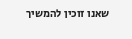שאנו זוכין להמשיך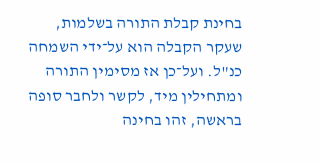בחינת קבלת התורה בשלמות, שעקר הקבלה הוא על־ידי השמחה כנ"ל. ועל־כן אז מסימין התורה ומתחילין מיד, לקשר ולחבר סופה בראשה, זהו בחינה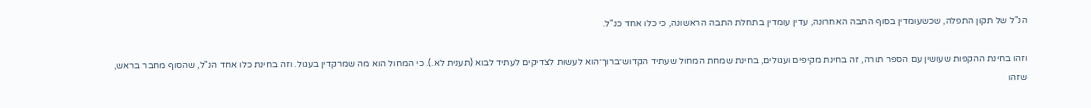הנ"ל של תקון התפלה, שכשעומדין בסוף התבה האחרונה, עדין עומדין בתחלת התבה הראשונה, כי כלו אחד כנ"ל.

וזהו בחינת ההקפות שעושין עם הספר תורה, זה בחינת מקיפים ועגולים, בחינת שמחת המחול שעתיד הקדוש־ברוך־הוא לעשות לצדיקים לעתיד לבוא (תענית לא.). כי המחול הוא מה שמרקדין בעגול. וזה בחינת כלו אחד הנ"ל, שהסוף מחבר בראש, שזהו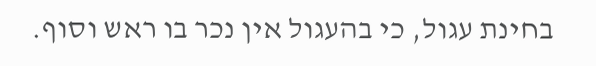בחינת עגול, כי בהעגול אין נכר בו ראש וסוף.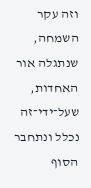וזה עקר השמחה, שנתגלה אור האחדות, שעל־ידי־זה נכלל ונתחבר הסוף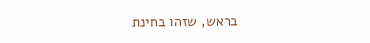בראש, שזהו בחינת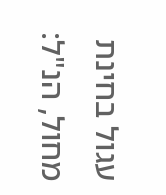עגול בחינת מחול, הנ"ל: